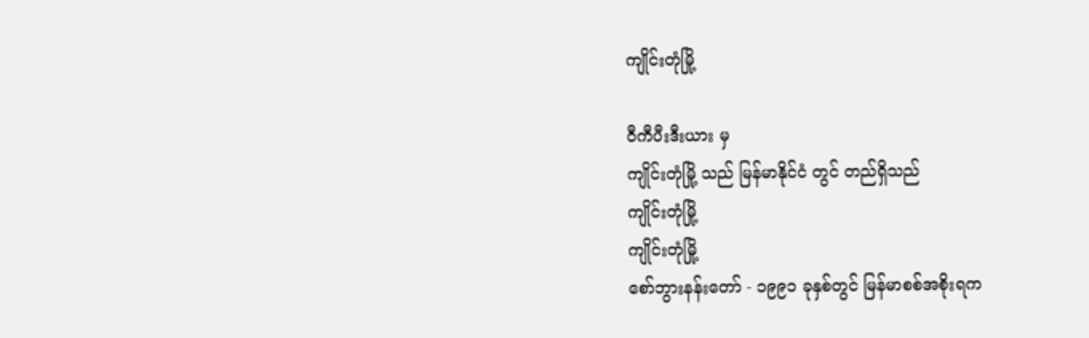ကျိုင်းတုံမြို့

ဝီကီပီးဒီးယား မှ
ကျိုင်းတုံမြို့ သည် မြန်မာနိုင်ငံ တွင် တည်ရှိသည်
ကျိုင်းတုံမြို့
ကျိုင်းတုံမြို့
စော်ဘွားနန်းတော် - ၁၉၉၁ ခုနှစ်တွင် မြန်မာစစ်အစိုးရက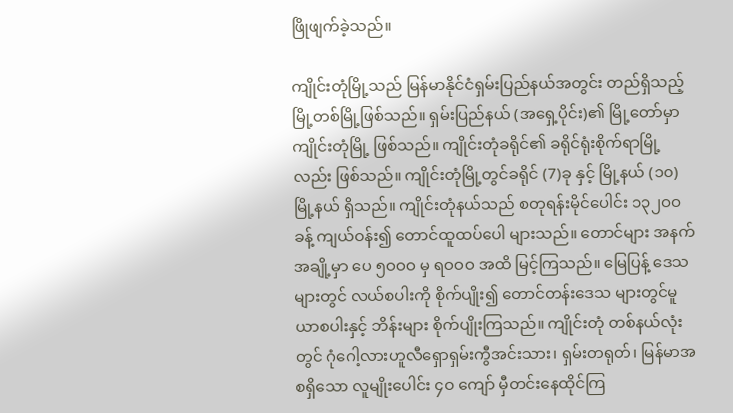ဖြိုဖျက်ခဲ့သည်။

ကျိုင်းတုံမြို့သည် မြန်မာနိုင်ငံရှမ်းပြည်နယ်အတွင်း တည်ရှိသည့် မြို့တစ်မြို့ဖြစ်သည်။ ရှမ်းပြည်နယ် (အရှေ့ပိုင်း)၏ မြို့တော်မှာ ကျိုင်းတုံမြို့ ဖြစ်သည်။ ကျိုင်းတုံခရိုင်၏ ခရိုင်ရုံးစိုက်ရာမြို့လည်း ဖြစ်သည်။ ကျိုင်းတုံမြို့တွင်ခရိုင် (7)ခု နှင့် မြို့နယ် (၁၀)မြို့နယ် ရှိသည်။ ကျိုင်းတုံနယ်သည် စတုရန်းမိုင်ပေါင်း ၁၃၂ဝဝ ခန့် ကျယ်ဝန်း၍ တောင်ထူထပ်ပေါ များသည်။ တောင်များ အနက် အချို့မှာ ပေ ၅ဝဝဝ မှ ရဝဝဝ အထိ မြင့်ကြသည်။ မြေပြန့် ဒေသများတွင် လယ်စပါးကို စိုက်ပျိုး၍ တောင်တန်းဒေသ များတွင်မူ ယာစပါးနှင့် ဘိန်းများ စိုက်ပျိုးကြသည်။ ကျိုင်းတုံ တစ်နယ်လုံးတွင် ဂုံဂေါ့လားဟူလီရှောရှမ်းကွီအင်းသား၊ ရှမ်းတရုတ်၊ မြန်မာအစရှိသော လူမျိုးပေါင်း ၄ဝ ကျော် မှီတင်းနေထိုင်ကြ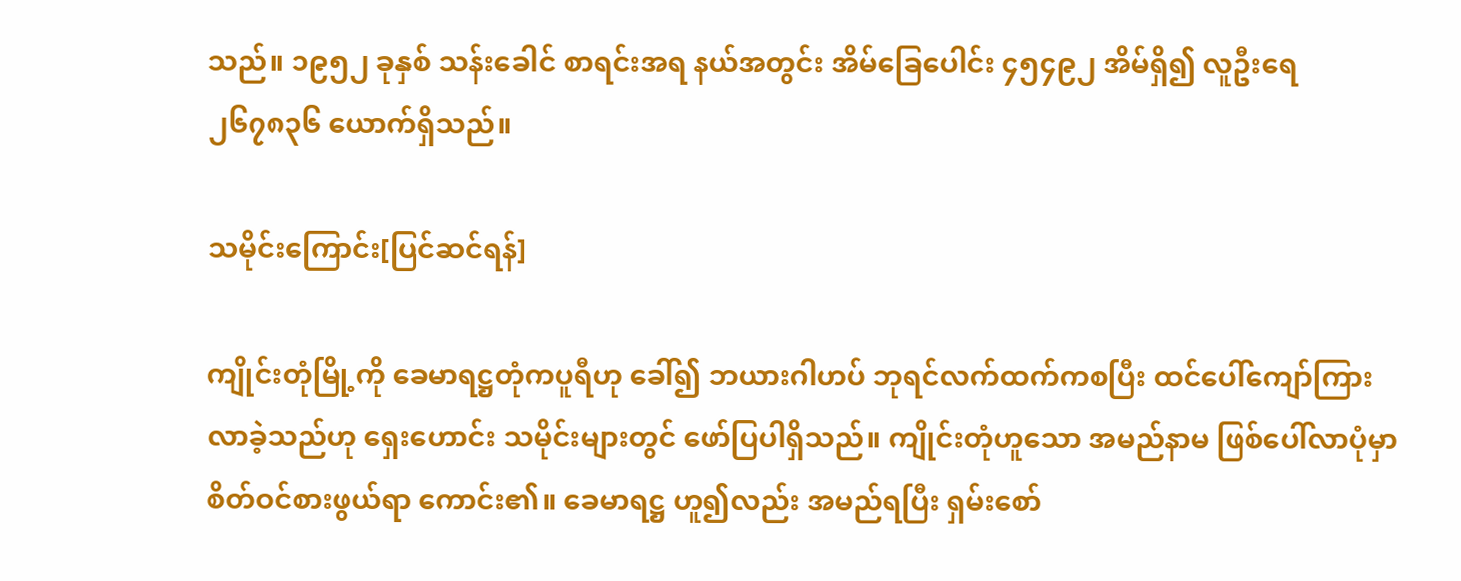သည်။ ၁၉၅၂ ခုနှစ် သန်းခေါင် စာရင်းအရ နယ်အတွင်း အိမ်ခြေပေါင်း ၄၅၄၉၂ အိမ်ရှိ၍ လူဦးရေ ၂၆၇၈၃၆ ယောက်ရှိသည်။

သမိုင်းကြောင်း[ပြင်ဆင်ရန်]

ကျိုင်းတုံမြို့ကို ခေမာရဋ္ဌတုံကပူရီဟု ခေါ်၍ ဘယားဂါဟပ် ဘုရင်လက်ထက်ကစပြီး ထင်ပေါ်ကျော်ကြားလာခဲ့သည်ဟု ရှေးဟောင်း သမိုင်းများတွင် ဖော်ပြပါရှိသည်။ ကျိုင်းတုံဟူသော အမည်နာမ ဖြစ်ပေါ်လာပုံမှာ စိတ်ဝင်စားဖွယ်ရာ ကောင်း၏။ ခေမာရဋ္ဌ ဟူ၍လည်း အမည်ရပြီး ရှမ်းစော်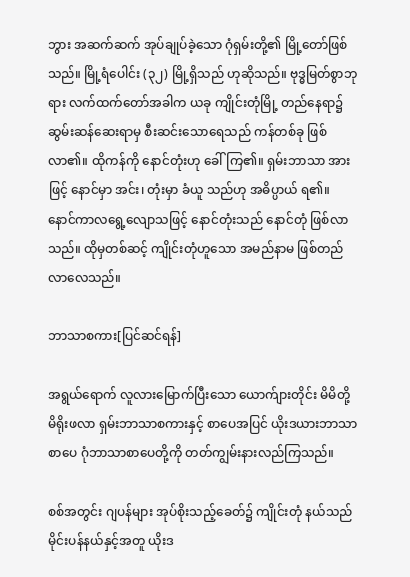ဘွား အဆက်ဆက် အုပ်ချုပ်ခဲ့သော ဂုံရှမ်းတို့၏ မြို့တော်ဖြစ်သည်။ မြို့ရံပေါင်း (၃၂) မြို့ရှိသည် ဟုဆိုသည်။ ဗုဒ္ဓမြတ်စွာဘုရား လက်ထက်တော်အခါက ယခု ကျိုင်းတုံမြို့ တည်နေရာ၌ ဆွမ်းဆန်ဆေးရာမှ စီးဆင်းသောရေသည် ကန်တစ်ခု ဖြစ်လာ၏။ ထိုကန်ကို နောင်တုံးဟု ခေါ်ကြ၏။ ရှမ်းဘာသာ အားဖြင့် နောင်မှာ အင်း၊ တုံးမှာ ခံယူ သည်ဟု အဓိပ္ပာယ် ရ၏။ နောင်ကာလရွေ့လျောသဖြင့် နောင်တုံးသည် နောင်တုံ ဖြစ်လာသည်။ ထိုမှတစ်ဆင့် ကျိုင်းတုံဟူသော အမည်နာမ ဖြစ်တည်လာလေသည်။

ဘာသာစကား[ပြင်ဆင်ရန်]

အရွယ်ရောက် လူလားမြောက်ပြီးသော ယောက်ျားတိုင်း မိမိတို့ မိရိုးဖလာ ရှမ်းဘာသာစကားနှင့် စာပေအပြင် ယိုးဒယားဘာသာစာပေ ဂုံဘာသာစာပေတို့ကို တတ်ကျွမ်းနားလည်ကြသည်။

စစ်အတွင်း ဂျပန်များ အုပ်စိုးသည့်ခေတ်၌ ကျိုင်းတုံ နယ်သည် မိုင်းပန်နယ်နှင့်အတူ ယိုးဒ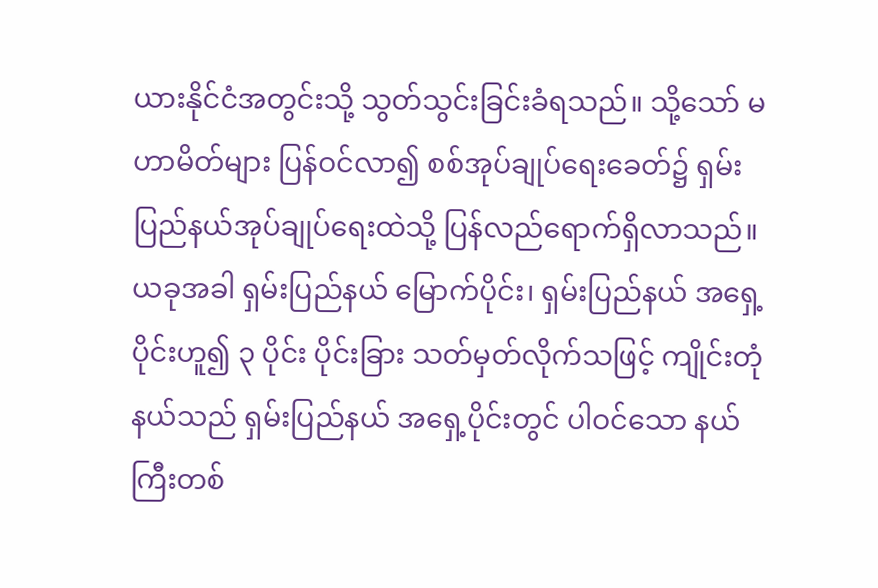ယားနိုင်ငံအတွင်းသို့ သွတ်သွင်းခြင်းခံရသည်။ သို့သော် မဟာမိတ်များ ပြန်ဝင်လာ၍ စစ်အုပ်ချုပ်ရေးခေတ်၌ ရှမ်းပြည်နယ်အုပ်ချုပ်ရေးထဲသို့ ပြန်လည်ရောက်ရှိလာသည်။ ယခုအခါ ရှမ်းပြည်နယ် မြောက်ပိုင်း၊ ရှမ်းပြည်နယ် အရှေ့ပိုင်းဟူ၍ ၃ ပိုင်း ပိုင်းခြား သတ်မှတ်လိုက်သဖြင့် ကျိုင်းတုံနယ်သည် ရှမ်းပြည်နယ် အရှေ့ပိုင်းတွင် ပါဝင်သော နယ်ကြီးတစ်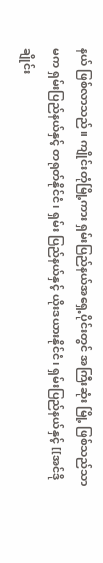နယ် ဖြစ်လာသည်။ ကျိုင်းတုံမြို့ကား ရှမ်းပြည်နယ်အရှေ့ပိုင်းတွင် အကြီးဆုံး မြို့ ဖြစ်သည်သာမက ရှမ်းပြည်နယ်နှင့် တရုတ်နိုင်ငံ၊ ရှမ်း ပြည်နယ်နှင့် ယိုးဒယားနိုင်ငံ၊ ရှမ်းပြည်နယ်နှင့် [[အင်ဒိုချိုင်း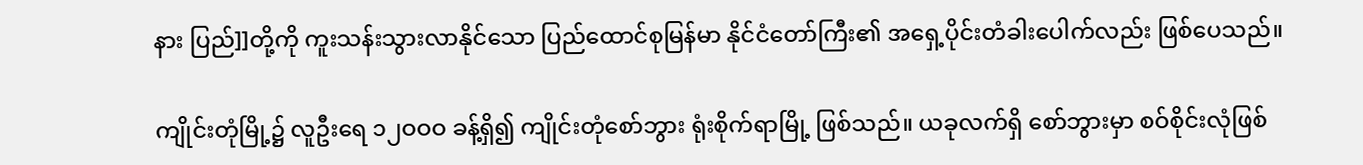နား ပြည်]]တို့ကို ကူးသန်းသွားလာနိုင်သော ပြည်ထောင်စုမြန်မာ နိုင်ငံတော်ကြီး၏ အရှေ့ပိုင်းတံခါးပေါက်လည်း ဖြစ်ပေသည်။

ကျိုင်းတုံမြို့၌ လူဦးရေ ၁၂ဝဝဝ ခန့်ရှိ၍ ကျိုင်းတုံစော်ဘွား ရုံးစိုက်ရာမြို့ ဖြစ်သည်။ ယခုလက်ရှိ စော်ဘွားမှာ စဝ်စိုင်းလုံဖြစ်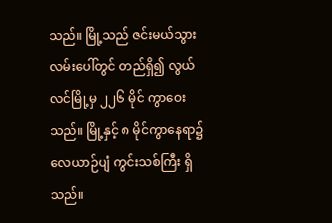သည်။ မြို့သည် ဇင်းမယ်သွား လမ်းပေါ်တွင် တည်ရှိ၍ လွယ်လင်မြို့မှ ၂၂၆ မိုင် ကွာဝေးသည်။ မြို့နှင့် ၈ မိုင်ကွာနေရာ၌ လေယာဉ်ပျံ ကွင်းသစ်ကြီး ရှိသည်။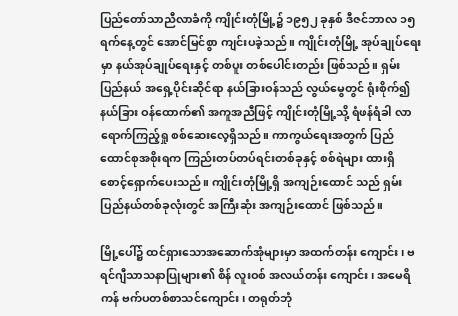ပြည်တော်သာညီလာခံကို ကျိုင်းတုံမြို့၌ ၁၉၅၂ ခုနှစ် ဒီဇင်ဘာလ ၁၅ ရက်နေ့တွင် အောင်မြင်စွာ ကျင်းပခဲ့သည်။ ကျိုင်းတုံမြို့ အုပ်ချုပ်ရေးမှာ နယ်အုပ်ချုပ်ရေးနှင့် တစ်ပူး တစ်ပေါင်းတည်း ဖြစ်သည်။ ရှမ်းပြည်နယ် အရှေ့ပိုင်းဆိုင်ရာ နယ်ခြားဝန်သည် လွယ်မွေတွင် ရုံးစိုက်၍ နယ်ခြား ဝန်ထောက်၏ အကူအညီဖြင့် ကျိုင်းတုံမြို့သို့ ရံဖန်ရံခါ လာရောက်ကြည့်ရှု စစ်ဆေးလေ့ရှိသည်။ ကာကွယ်ရေးအတွက် ပြည်ထောင်စုအစိုးရက ကြည်းတပ်တပ်ရင်းတစ်ခုနှင့် စစ်ရဲများ ထားရှိ စောင့်ရှောက်ပေးသည်။ ကျိုင်းတုံမြို့ရှိ အကျဉ်းထောင် သည် ရှမ်းပြည်နယ်တစ်ခုလုံးတွင် အကြီးဆုံး အကျဉ်းထောင် ဖြစ်သည်။

မြို့ပေါ်၌ ထင်ရှားသောအဆောက်အုံများမှာ အထက်တန်း ကျောင်း၊ ဗရင်ဂျီသာသနာပြုများ၏ စိန် လူးဝစ် အလယ်တန်း ကျောင်း၊ အမေရိကန် ဗက်ပတစ်စာသင်ကျောင်း၊ တရုတ်ဘုံ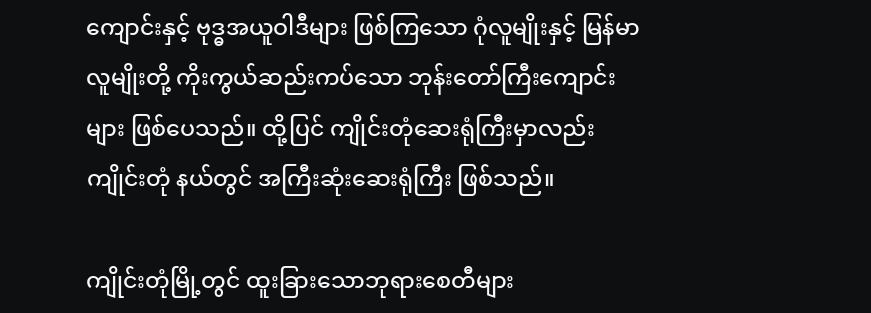ကျောင်းနှင့် ဗုဒ္ဓအယူဝါဒီများ ဖြစ်ကြသော ဂုံလူမျိုးနှင့် မြန်မာ လူမျိုးတို့ ကိုးကွယ်ဆည်းကပ်သော ဘုန်းတော်ကြီးကျောင်းများ ဖြစ်ပေသည်။ ထို့ပြင် ကျိုင်းတုံဆေးရုံကြီးမှာလည်း ကျိုင်းတုံ နယ်တွင် အကြီးဆုံးဆေးရုံကြီး ဖြစ်သည်။

ကျိုင်းတုံမြို့တွင် ထူးခြားသောဘုရားစေတီများ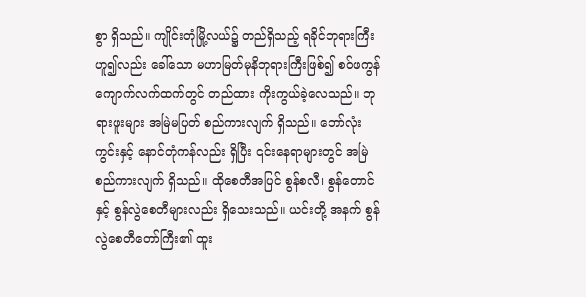စွာ ရှိသည်။ ကျိုင်းတုံမြို့လယ်၌ တည်ရှိသည့် ရခိုင်ဘုရားကြီးဟူ၍လည်း ခေါ်သော မဟာမြတ်မုနိဘုရားကြီးဖြစ်၍ စဝ်ဖကွန်ကျောက်လက်ထက်တွင် တည်ထား ကိုးကွယ်ခဲ့လေသည်။ ဘုရားဖူးများ အမြဲမပြတ် စည်ကားလျက် ရှိသည်။ ဘော်လုံးကွင်းနှင့် နောင်တုံကန်လည်း ရှိပြီး ၎င်းနေရာများတွင် အမြဲစည်ကားလျက် ရှိသည်။ ထိုစေတီအပြင် စွန်စလီ၊ စွန်တောင်နှင့် စွန်လွဲစေတီများလည်း ရှိသေးသည်။ ယင်းတို့ အနက် စွန်လွဲစေတီတော်ကြီး၏ ထူး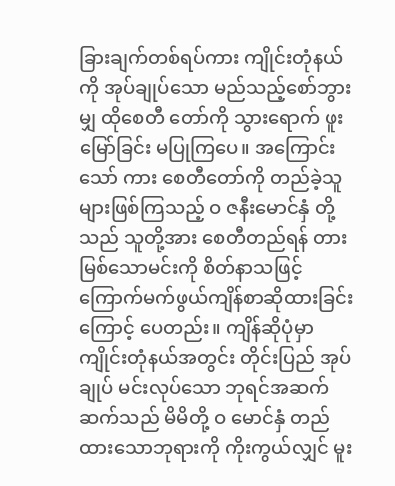ခြားချက်တစ်ရပ်ကား ကျိုင်းတုံနယ်ကို အုပ်ချုပ်သော မည်သည့်စော်ဘွားမျှ ထိုစေတီ တော်ကို သွားရောက် ဖူးမြော်ခြင်း မပြုကြပေ။ အကြောင်းသော် ကား စေတီတော်ကို တည်ခဲ့သူများဖြစ်ကြသည့် ဝ ဇနီးမောင်နှံ တို့သည် သူတို့အား စေတီတည်ရန် တားမြစ်သောမင်းကို စိတ်နာသဖြင့် ကြောက်မက်ဖွယ်ကျိန်စာဆိုထားခြင်းကြောင့် ပေတည်း။ ကျိန်ဆိုပုံမှာ ကျိုင်းတုံနယ်အတွင်း တိုင်းပြည် အုပ်ချုပ် မင်းလုပ်သော ဘုရင်အဆက်ဆက်သည် မိမိတို့ ဝ မောင်နှံ တည်ထားသောဘုရားကို ကိုးကွယ်လျှင် မူး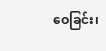ဝေခြင်း၊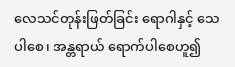လေသင်တုန်းဖြတ်ခြင်း ရောဂါနှင့် သေပါစေ၊ အန္တရာယ် ရောက်ပါစေဟူ၍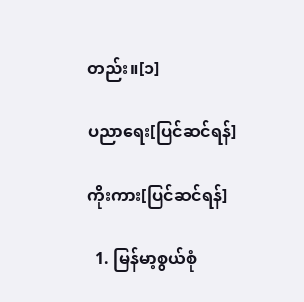တည်း။[၁]

ပညာရေး[ပြင်ဆင်ရန်]

ကိုးကား[ပြင်ဆင်ရန်]

  1. မြန်မာ့စွယ်စုံ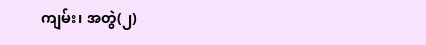ကျမ်း၊ အတွဲ(၂)